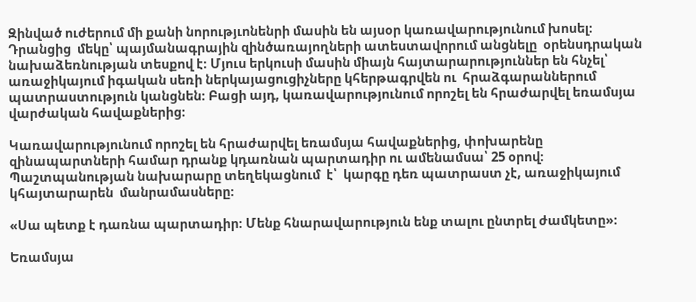Զինված ուժերում մի քանի նորությւոնենրի մասին են այսօր կառավարությունում խոսել։ Դրանցից  մեկը՝ պայմանագրային զինծառայողների ատեստավորում անցնելը  օրենսդրական նախաձեռնության տեսքով է։ Մյուս երկուսի մասին միայն հայտարարություններ են հնչել՝  առաջիկայում իգական սեռի ներկայացուցիչները կհերթագրվեն ու  հրաձգարաններում պատրաստություն կանցնեն։ Բացի այդ, կառավարությունում որոշել են հրաժարվել եռամսյա վարժական հավաքներից։

Կառավարությունում որոշել են հրաժարվել եռամսյա հավաքներից, փոխարենը զինապարտների համար դրանք կդառնան պարտադիր ու ամենամսա՝ 25 օրով։ Պաշտպանության նախարարը տեղեկացնում  է՝  կարգը դեռ պատրաստ չէ, առաջիկայում կհայտարարեն  մանրամասները։

«Սա պետք է դառնա պարտադիր։ Մենք հնարավարություն ենք տալու ընտրել ժամկետը»։

Եռամսյա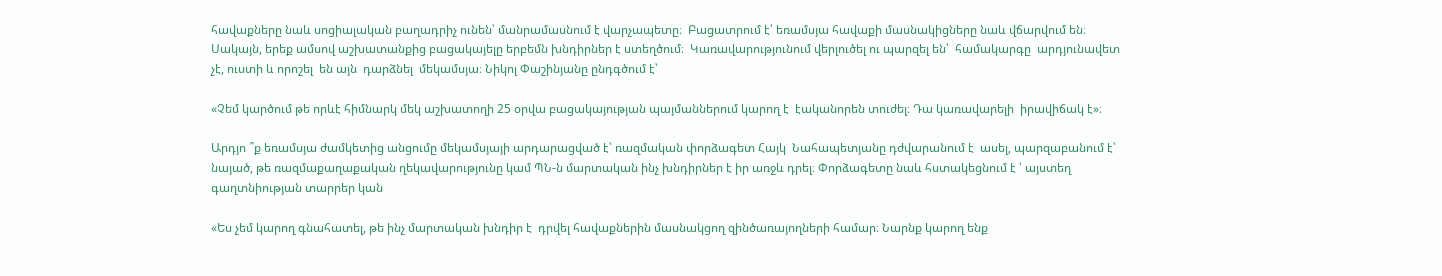հավաքները նաև սոցիալական բաղադրիչ ունեն՝ մանրամասնում է վարչապետը։  Բացատրում է՝ եռամսյա հավաքի մասնակիցները նաև վճարվում են։ Սակայն, երեք ամսով աշխատանքից բացակայելը երբեմն խնդիրներ է ստեղծում։  Կառավարությունում վերլուծել ու պարզել են՝  համակարգը  արդյունավետ  չէ, ուստի և որոշել  են այն  դարձնել  մեկամսյա։ Նիկոլ Փաշինյանը ընդգծում է՝

«Չեմ կարծում թե որևէ հիմնարկ մեկ աշխատողի 25 օրվա բացակայության պայմաններում կարող է  էականորեն տուժել։ Դա կառավարելի  իրավիճակ է»։

Արդյո ՞ք եռամսյա ժամկետից անցումը մեկամսյայի արդարացված է՝ ռազմական փորձագետ Հայկ  Նահապետյանը դժվարանում է  ասել, պարզաբանում է՝ նայած, թե ռազմաքաղաքական ղեկավարությունը կամ ՊՆ-ն մարտական ինչ խնդիրներ է իր առջև դրել։ Փորձագետը նաև հստակեցնում է ՝ այստեղ գաղտնիության տարրեր կան

«Ես չեմ կարող գնահատել, թե ինչ մարտական խնդիր է  դրվել հավաքներին մասնակցող զինծառայողների համար։ Նարնք կարող ենք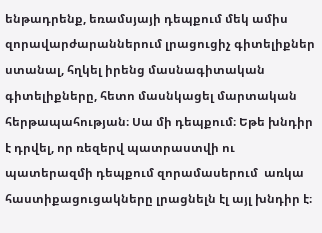ենթադրենք, եռամսյայի դեպքում մեկ ամիս զորավարժարաններում լրացուցիչ գիտելիքներ ստանալ, հղկել իրենց մասնագիտական գիտելիքները, հետո մասնկացել մարտական հերթապահության։ Սա մի դեպքում։ Եթե խնդիր է դրվել, որ ռեզերվ պատրաստվի ու պատերազմի դեպքում զորամասերում  առկա հաստիքացուցակները լրացնելն էլ այլ խնդիր է։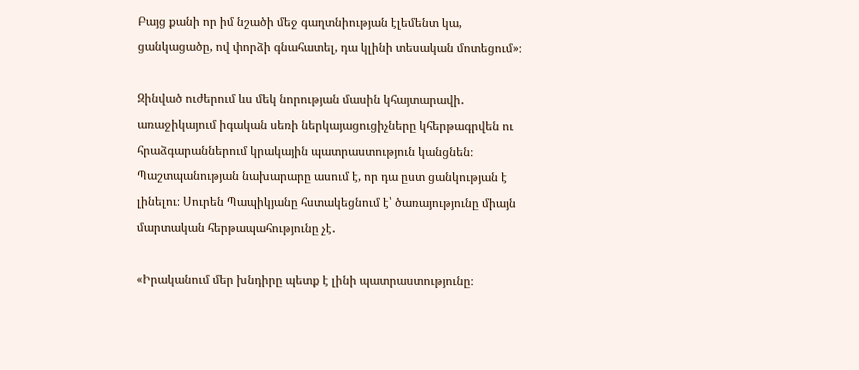Բայց քանի որ իմ նշածի մեջ գաղտնիության էլեմենտ կա, ցանկացածը, ով փորձի գնահատել, դա կլինի տեսական մոտեցում»։

Զինված ուժերում ևս մեկ նորության մասին կհայտարավի․ առաջիկայում իգական սեռի ներկայացուցիչները կհերթագրվեն ու հրաձգարաններում կրակային պատրաստություն կանցնեն։ Պաշտպանության նախարարը ասում է, որ դա ըստ ցանկության է լինելու։ Սուրեն Պապիկյանը հստակեցնում է՝ ծառայությունը միայն մարտական հերթապահությունը չէ․

«Իրականում մեր խնդիրը պետք է լինի պատրաստությունը։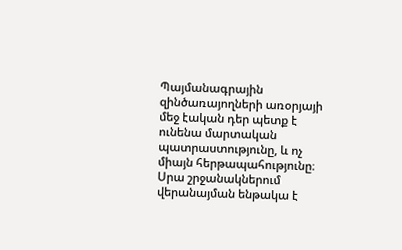Պայմանագրային զինծառայողների առօրյայի մեջ էական դեր պետք է ունենա մարտական պատրաստությունը, և ոչ միայն հերթապահությունը։ Սրա շրջանակներում վերանայման ենթակա է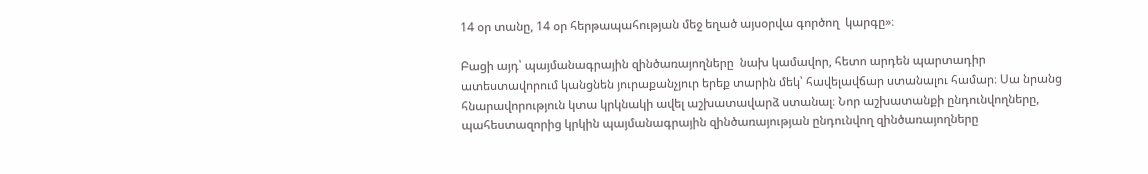14 օր տանը, 14 օր հերթապահության մեջ եղած այսօրվա գործող  կարգը»։

Բացի այդ՝ պայմանագրային զինծառայողները  նախ կամավոր, հետո արդեն պարտադիր ատեստավորում կանցնեն յուրաքանչյուր երեք տարին մեկ՝ հավելավճար ստանալու համար։ Սա նրանց հնարավորություն կտա կրկնակի ավել աշխատավարձ ստանալ։ Նոր աշխատանքի ընդունվողները, պահեստազորից կրկին պայմանագրային զինծառայության ընդունվող զինծառայողները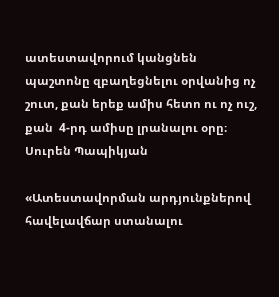ատեստավորում կանցնեն  պաշտոնը զբաղեցնելու օրվանից ոչ շուտ, քան երեք ամիս հետո ու ոչ ուշ, քան  4-րդ ամիսը լրանալու օրը։ Սուրեն Պապիկյան

«Ատեստավորման արդյունքներով հավելավճար ստանալու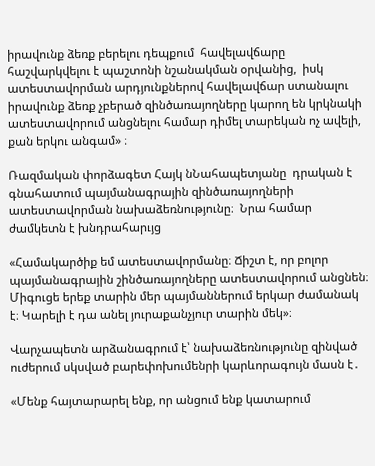իրավունք ձեռք բերելու դեպքում  հավելավճարը հաշվարկվելու է պաշտոնի նշանակման օրվանից,  իսկ ատեստավորման արդյունքներով հավելավճար ստանալու իրավունք ձեռք չբերած զինծառայողները կարող են կրկնակի ատեստավորում անցնելու համար դիմել տարեկան ոչ ավելի, քան երկու անգամ» ։

Ռազմական փորձագետ Հայկ նՆահապետյանը  դրական է գնահատում պայմանագրային զինծառայողների ատեստավորման նախաձեռնությունը։  Նրա համար  ժամկետն է խնդրահարւյց

«Համակարծիք եմ ատեստավորմանը։ Ճիշտ է, որ բոլոր պայմանագրային շինծառայողները ատեստավորում անցնեն։ Միգուցե երեք տարին մեր պայմաններում երկար ժամանակ է։ Կարելի է դա անել յուրաքանչյուր տարին մեկ»։

Վարչապետն արձանագրում է՝ նախաձեռնությունը զինված ուժերում սկսված բարեփոխումենրի կարևորագույն մասն է․

«Մենք հայտարարել ենք, որ անցում ենք կատարում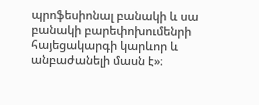պրոֆեսիոնալ բանակի և սա բանակի բարեփոխումենրի հայեցակարգի կարևոր և անբաժանելի մասն է»։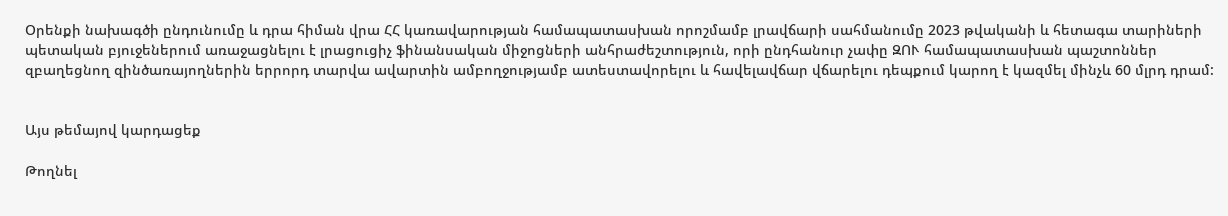Օրենքի նախագծի ընդունումը և դրա հիման վրա ՀՀ կառավարության համապատասխան որոշմամբ լրավճարի սահմանումը 2023 թվականի և հետագա տարիների պետական բյուջեներում առաջացնելու է լրացուցիչ ֆինանսական միջոցների անհրաժեշտություն, որի ընդհանուր չափը ԶՈՒ համապատասխան պաշտոններ զբաղեցնող զինծառայողներին երրորդ տարվա ավարտին ամբողջությամբ ատեստավորելու և հավելավճար վճարելու դեպքում կարող է կազմել մինչև 60 մլրդ դրամ:


Այս թեմայով կարդացեք

Թողնել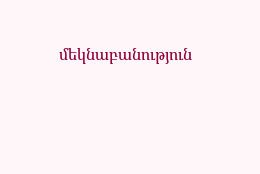մեկնաբանություն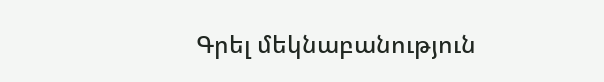Գրել մեկնաբանություն